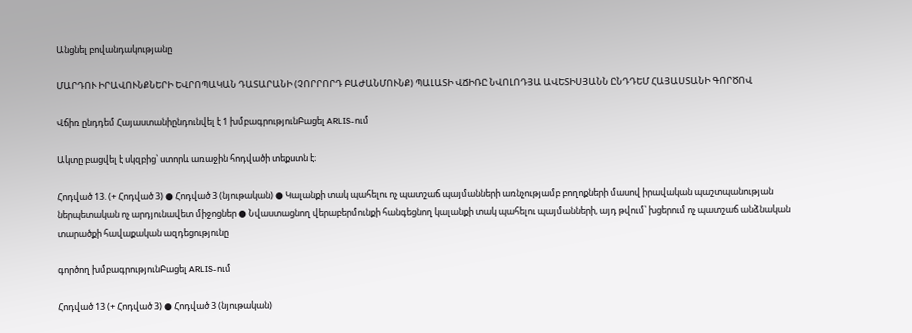Անցնել բովանդակությանը

ՄԱՐԴՈՒ ԻՐԱՎՈՒՆՔՆԵՐԻ ԵՎՐՈՊԱԿԱՆ ԴԱՏԱՐԱՆԻ (ՉՈՐՐՈՐԴ ԲԱԺԱՆՄՈՒՆՔ) ՊԱԼԱՏԻ ՎՃԻՌԸ ՆՎՈԼՈԴՅԱ ԱՎԵՏԻՍՅԱՆՆ ԸՆԴԴԵՄ ՀԱՅԱՍՏԱՆԻ ԳՈՐԾՈՎ

Վճիռ ընդդեմ Հայաստանիընդունվել է 1 խմբագրությունԲացել ARLIS-ում

Ակտը բացվել է սկզբից՝ ստորև առաջին հոդվածի տեքստն է։

Հոդված 13. (+ Հոդված 3) ● Հոդված 3 (նյութական) ● Կալանքի տակ պահելու ոչ պատշաճ պայմանների առնչությամբ բողոքների մասով իրավական պաշտպանության ներպետական ոչ արդյունավետ միջոցներ ● Նվաստացնող վերաբերմունքի հանգեցնող կալանքի տակ պահելու պայմանների, այդ թվում՝ խցերում ոչ պատշաճ անձնական տարածքի հավաքական ազդեցությունը

գործող խմբագրությունԲացել ARLIS-ում

Հոդված 13 (+ Հոդված 3) ● Հոդված 3 (նյութական)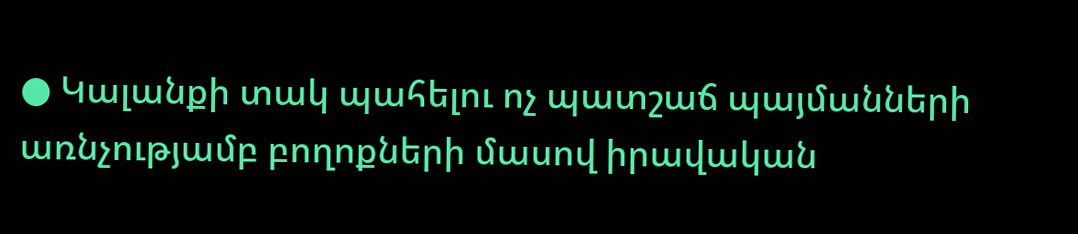● Կալանքի տակ պահելու ոչ պատշաճ պայմանների առնչությամբ բողոքների մասով իրավական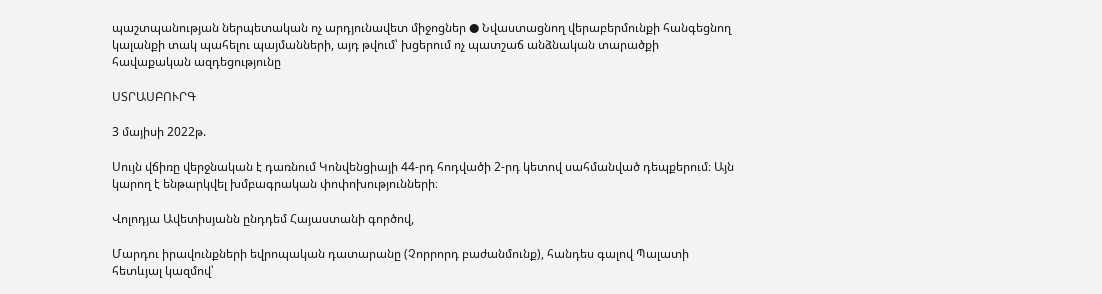պաշտպանության ներպետական ոչ արդյունավետ միջոցներ ● Նվաստացնող վերաբերմունքի հանգեցնող կալանքի տակ պահելու պայմանների, այդ թվում՝ խցերում ոչ պատշաճ անձնական տարածքի հավաքական ազդեցությունը

ՍՏՐԱՍԲՈՒՐԳ

3 մայիսի 2022թ.

Սույն վճիռը վերջնական է դառնում Կոնվենցիայի 44-րդ հոդվածի 2-րդ կետով սահմանված դեպքերում։ Այն կարող է ենթարկվել խմբագրական փոփոխությունների։

Վոլոդյա Ավետիսյանն ընդդեմ Հայաստանի գործով,

Մարդու իրավունքների եվրոպական դատարանը (Չորրորդ բաժանմունք), հանդես գալով Պալատի հետևյալ կազմով՝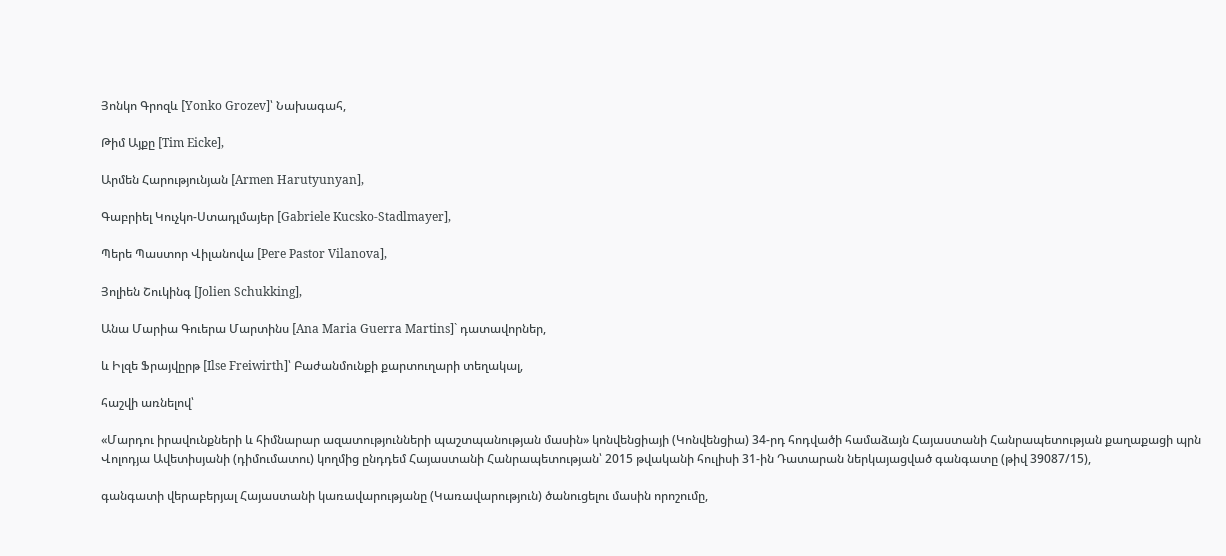Յոնկո Գրոզև [Yonko Grozev]՝ Նախագահ,

Թիմ Այքը [Tim Eicke],

Արմեն Հարությունյան [Armen Harutyunyan],

Գաբրիել Կուչկո-Ստադլմայեր [Gabriele Kucsko-Stadlmayer],

Պերե Պաստոր Վիլանովա [Pere Pastor Vilanova],

Յոլիեն Շուկինգ [Jolien Schukking],

Անա Մարիա Գուերա Մարտինս [Ana Maria Guerra Martins]` դատավորներ,

և Իլզե Ֆրայվըրթ [Ilse Freiwirth]՝ Բաժանմունքի քարտուղարի տեղակալ,

հաշվի առնելով՝

«Մարդու իրավունքների և հիմնարար ազատությունների պաշտպանության մասին» կոնվենցիայի (Կոնվենցիա) 34-րդ հոդվածի համաձայն Հայաստանի Հանրապետության քաղաքացի պրն Վոլոդյա Ավետիսյանի (դիմումատու) կողմից ընդդեմ Հայաստանի Հանրապետության՝ 2015 թվականի հուլիսի 31-ին Դատարան ներկայացված գանգատը (թիվ 39087/15),

գանգատի վերաբերյալ Հայաստանի կառավարությանը (Կառավարություն) ծանուցելու մասին որոշումը,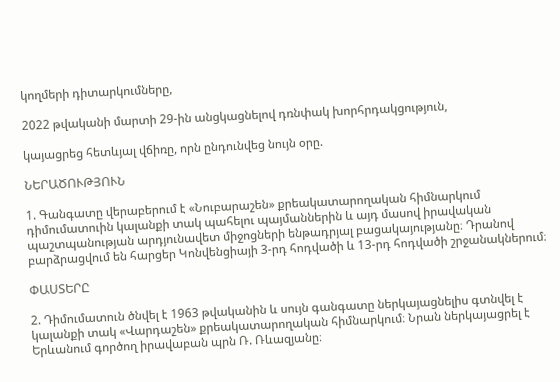կողմերի դիտարկումները,

2022 թվականի մարտի 29-ին անցկացնելով դռնփակ խորհրդակցություն,

կայացրեց հետևյալ վճիռը, որն ընդունվեց նույն օրը.

ՆԵՐԱԾՈՒԹՅՈՒՆ

1. Գանգատը վերաբերում է «Նուբարաշեն» քրեակատարողական հիմնարկում դիմումատուին կալանքի տակ պահելու պայմաններին և այդ մասով իրավական պաշտպանության արդյունավետ միջոցների ենթադրյալ բացակայությանը։ Դրանով բարձրացվում են հարցեր Կոնվենցիայի 3-րդ հոդվածի և 13-րդ հոդվածի շրջանակներում։

ՓԱՍՏԵՐԸ

2. Դիմումատուն ծնվել է 1963 թվականին և սույն գանգատը ներկայացնելիս գտնվել է կալանքի տակ «Վարդաշեն» քրեակատարողական հիմնարկում։ Նրան ներկայացրել է Երևանում գործող իրավաբան պրն Ռ. Ռևազյանը։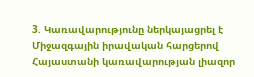3. Կառավարությունը ներկայացրել է Միջազգային իրավական հարցերով Հայաստանի կառավարության լիազոր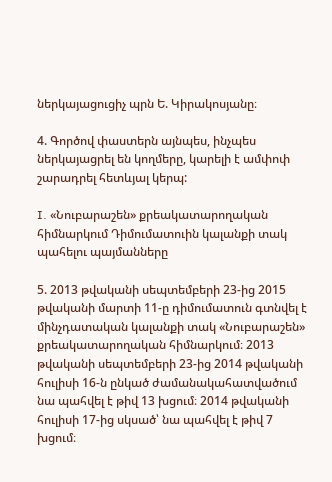ներկայացուցիչ պրն Ե. Կիրակոսյանը։

4. Գործով փաստերն այնպես, ինչպես ներկայացրել են կողմերը, կարելի է ամփոփ շարադրել հետևյալ կերպ:

I. «Նուբարաշեն» քրեակատարողական հիմնարկում Դիմումատուին կալանքի տակ պահելու պայմանները

5. 2013 թվականի սեպտեմբերի 23-ից 2015 թվականի մարտի 11-ը դիմումատուն գտնվել է մինչդատական կալանքի տակ «Նուբարաշեն» քրեակատարողական հիմնարկում։ 2013 թվականի սեպտեմբերի 23-ից 2014 թվականի հուլիսի 16-ն ընկած ժամանակահատվածում նա պահվել է թիվ 13 խցում։ 2014 թվականի հուլիսի 17-ից սկսած՝ նա պահվել է թիվ 7 խցում։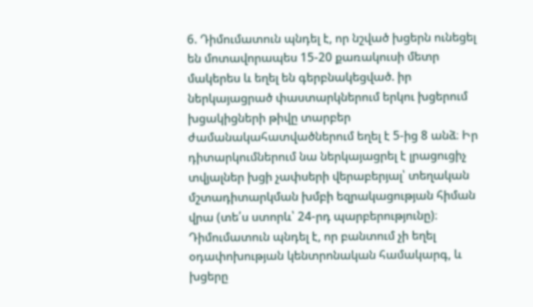6. Դիմումատուն պնդել է, որ նշված խցերն ունեցել են մոտավորապես 15-20 քառակուսի մետր մակերես և եղել են գերբնակեցված. իր ներկայացրած փաստարկներում երկու խցերում խցակիցների թիվը տարբեր ժամանակահատվածներում եղել է 5-ից 8 անձ։ Իր դիտարկումներում նա ներկայացրել է լրացուցիչ տվյալներ խցի չափսերի վերաբերյալ՝ տեղական մշտադիտարկման խմբի եզրակացության հիման վրա (տե՛ս ստորև՝ 24-րդ պարբերությունը)։ Դիմումատուն պնդել է, որ բանտում չի եղել օդափոխության կենտրոնական համակարգ, և խցերը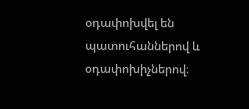օդափոխվել են պատուհաններով և օդափոխիչներով։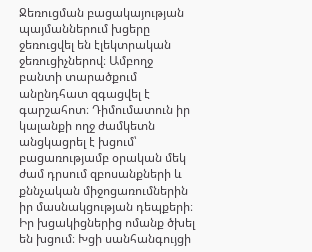Ջեռուցման բացակայության պայմաններում խցերը ջեռուցվել են էլեկտրական ջեռուցիչներով։ Ամբողջ բանտի տարածքում անընդհատ զգացվել է գարշահոտ։ Դիմումատուն իր կալանքի ողջ ժամկետն անցկացրել է խցում՝ բացառությամբ օրական մեկ ժամ դրսում զբոսանքների և քննչական միջոցառումներին իր մասնակցության դեպքերի։ Իր խցակիցներից ոմանք ծխել են խցում։ Խցի սանհանգույցի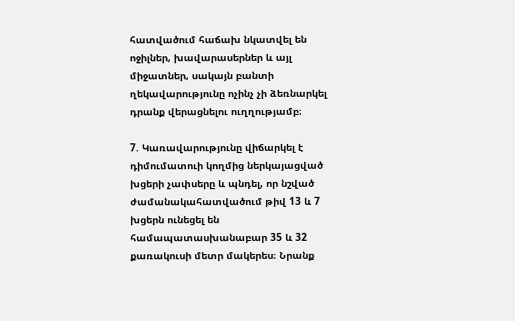հատվածում հաճախ նկատվել են ոջիլներ, խավարասերներ և այլ միջատներ, սակայն բանտի ղեկավարությունը ոչինչ չի ձեռնարկել դրանք վերացնելու ուղղությամբ։

7. Կառավարությունը վիճարկել է դիմումատուի կողմից ներկայացված խցերի չափսերը և պնդել, որ նշված ժամանակահատվածում թիվ 13 և 7 խցերն ունեցել են համապատասխանաբար 35 և 32 քառակուսի մետր մակերես։ Նրանք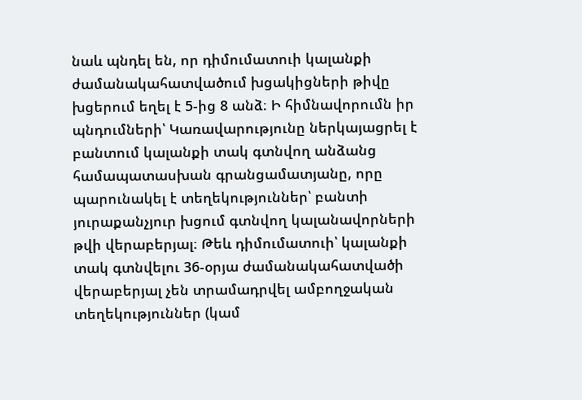նաև պնդել են, որ դիմումատուի կալանքի ժամանակահատվածում խցակիցների թիվը խցերում եղել է 5-ից 8 անձ։ Ի հիմնավորումն իր պնդումների՝ Կառավարությունը ներկայացրել է բանտում կալանքի տակ գտնվող անձանց համապատասխան գրանցամատյանը, որը պարունակել է տեղեկություններ՝ բանտի յուրաքանչյուր խցում գտնվող կալանավորների թվի վերաբերյալ։ Թեև դիմումատուի՝ կալանքի տակ գտնվելու 36-օրյա ժամանակահատվածի վերաբերյալ չեն տրամադրվել ամբողջական տեղեկություններ (կամ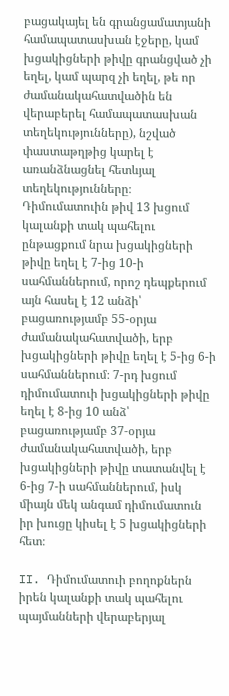բացակայել են գրանցամատյանի համապատասխան էջերը, կամ խցակիցների թիվը գրանցված չի եղել, կամ պարզ չի եղել, թե որ ժամանակահատվածին են վերաբերել համապատասխան տեղեկությունները), նշված փաստաթղթից կարել է առանձնացնել հետևյալ տեղեկությունները։ Դիմումատուին թիվ 13 խցում կալանքի տակ պահելու ընթացքում նրա խցակիցների թիվը եղել է 7-ից 10-ի սահմաններում, որոշ դեպքերում այն հասել է 12 անձի՝ բացառությամբ 55-օրյա ժամանակահատվածի, երբ խցակիցների թիվը եղել է 5-ից 6-ի սահմաններում։ 7-րդ խցում դիմումատուի խցակիցների թիվը եղել է 8-ից 10 անձ՝ բացառությամբ 37‑օրյա ժամանակահատվածի, երբ խցակիցների թիվը տատանվել է 6-ից 7-ի սահմաններում, իսկ միայն մեկ անգամ դիմումատուն իր խուցը կիսել է 5 խցակիցների հետ։

II. Դիմումատուի բողոքներն իրեն կալանքի տակ պահելու պայմանների վերաբերյալ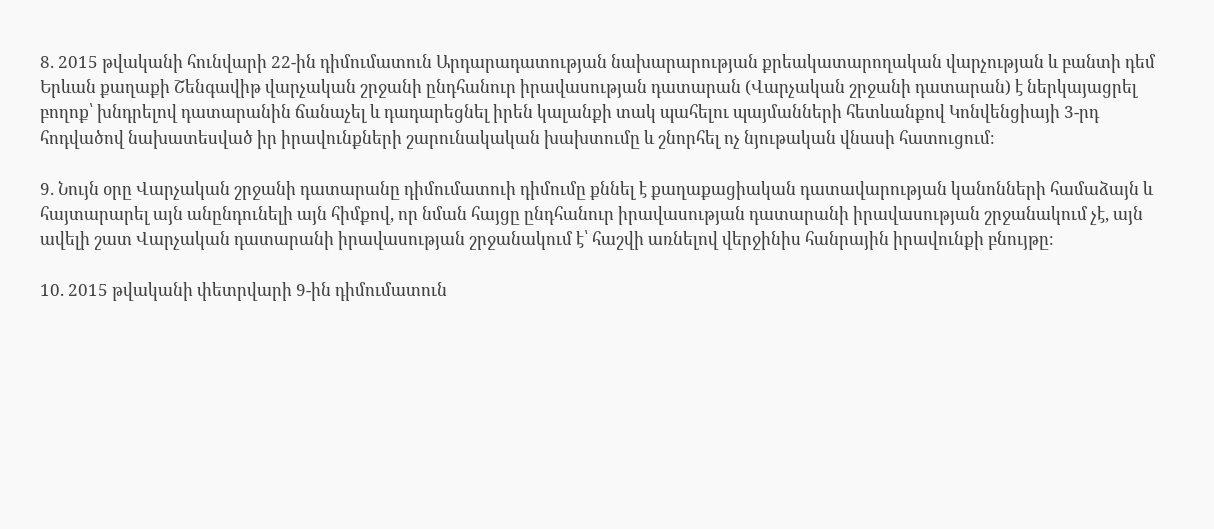8. 2015 թվականի հունվարի 22-ին դիմումատուն Արդարադատության նախարարության քրեակատարողական վարչության և բանտի դեմ Երևան քաղաքի Շենգավիթ վարչական շրջանի ընդհանուր իրավասության դատարան (Վարչական շրջանի դատարան) է ներկայացրել բողոք՝ խնդրելով դատարանին ճանաչել և դադարեցնել իրեն կալանքի տակ պահելու պայմանների հետևանքով Կոնվենցիայի 3-րդ հոդվածով նախատեսված իր իրավունքների շարունակական խախտումը և շնորհել ոչ նյութական վնասի հատուցում։

9. Նույն օրը Վարչական շրջանի դատարանը դիմումատուի դիմումը քննել է քաղաքացիական դատավարության կանոնների համաձայն և հայտարարել այն անընդունելի այն հիմքով, որ նման հայցը ընդհանուր իրավասության դատարանի իրավասության շրջանակում չէ, այն ավելի շատ Վարչական դատարանի իրավասության շրջանակում է՝ հաշվի առնելով վերջինիս հանրային իրավունքի բնույթը։

10. 2015 թվականի փետրվարի 9-ին դիմումատուն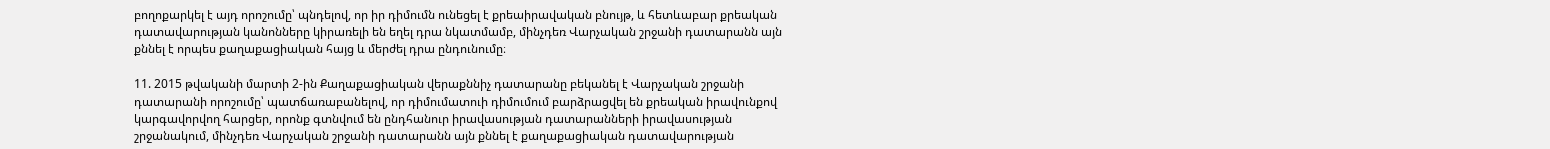բողոքարկել է այդ որոշումը՝ պնդելով, որ իր դիմումն ունեցել է քրեաիրավական բնույթ, և հետևաբար քրեական դատավարության կանոնները կիրառելի են եղել դրա նկատմամբ, մինչդեռ Վարչական շրջանի դատարանն այն քննել է որպես քաղաքացիական հայց և մերժել դրա ընդունումը։

11. 2015 թվականի մարտի 2-ին Քաղաքացիական վերաքննիչ դատարանը բեկանել է Վարչական շրջանի դատարանի որոշումը՝ պատճառաբանելով, որ դիմումատուի դիմումում բարձրացվել են քրեական իրավունքով կարգավորվող հարցեր, որոնք գտնվում են ընդհանուր իրավասության դատարանների իրավասության շրջանակում, մինչդեռ Վարչական շրջանի դատարանն այն քննել է քաղաքացիական դատավարության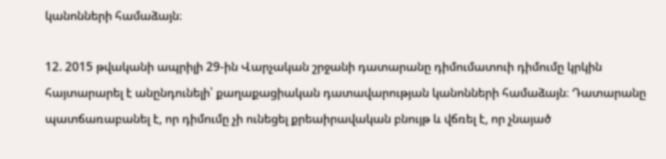կանոնների համաձայն։

12. 2015 թվականի ապրիլի 29-ին Վարչական շրջանի դատարանը դիմումատուի դիմումը կրկին հայտարարել է անընդունելի՝ քաղաքացիական դատավարության կանոնների համաձայն։ Դատարանը պատճառաբանել է, որ դիմումը չի ունեցել քրեաիրավական բնույթ և վճռել է, որ չնայած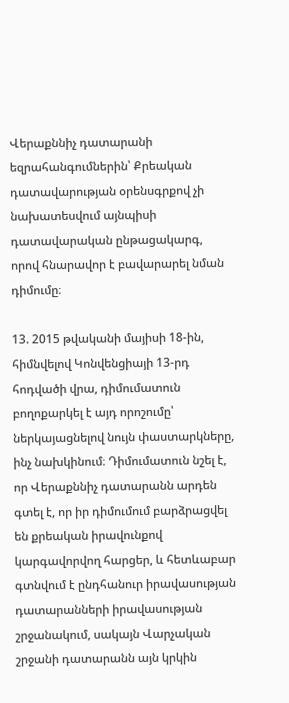Վերաքննիչ դատարանի եզրահանգումներին՝ Քրեական դատավարության օրենսգրքով չի նախատեսվում այնպիսի դատավարական ընթացակարգ, որով հնարավոր է բավարարել նման դիմումը։

13. 2015 թվականի մայիսի 18-ին, հիմնվելով Կոնվենցիայի 13-րդ հոդվածի վրա, դիմումատուն բողոքարկել է այդ որոշումը՝ ներկայացնելով նույն փաստարկները, ինչ նախկինում։ Դիմումատուն նշել է, որ Վերաքննիչ դատարանն արդեն գտել է, որ իր դիմումում բարձրացվել են քրեական իրավունքով կարգավորվող հարցեր, և հետևաբար գտնվում է ընդհանուր իրավասության դատարանների իրավասության շրջանակում, սակայն Վարչական շրջանի դատարանն այն կրկին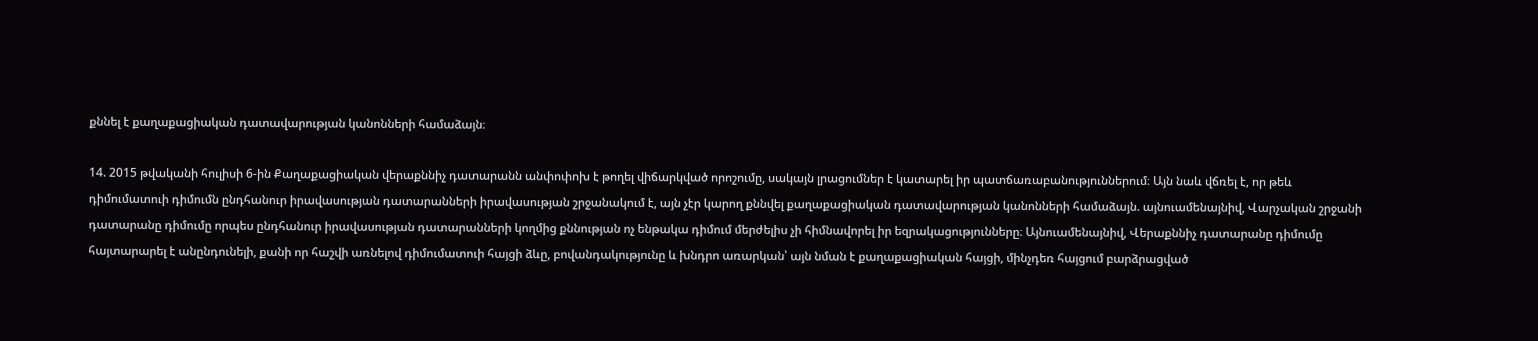քննել է քաղաքացիական դատավարության կանոնների համաձայն։

14. 2015 թվականի հուլիսի 6-ին Քաղաքացիական վերաքննիչ դատարանն անփոփոխ է թողել վիճարկված որոշումը, սակայն լրացումներ է կատարել իր պատճառաբանություններում։ Այն նաև վճռել է, որ թեև դիմումատուի դիմումն ընդհանուր իրավասության դատարանների իրավասության շրջանակում է, այն չէր կարող քննվել քաղաքացիական դատավարության կանոնների համաձայն. այնուամենայնիվ, Վարչական շրջանի դատարանը դիմումը որպես ընդհանուր իրավասության դատարանների կողմից քննության ոչ ենթակա դիմում մերժելիս չի հիմնավորել իր եզրակացությունները։ Այնուամենայնիվ, Վերաքննիչ դատարանը դիմումը հայտարարել է անընդունելի, քանի որ հաշվի առնելով դիմումատուի հայցի ձևը, բովանդակությունը և խնդրո առարկան՝ այն նման է քաղաքացիական հայցի, մինչդեռ հայցում բարձրացված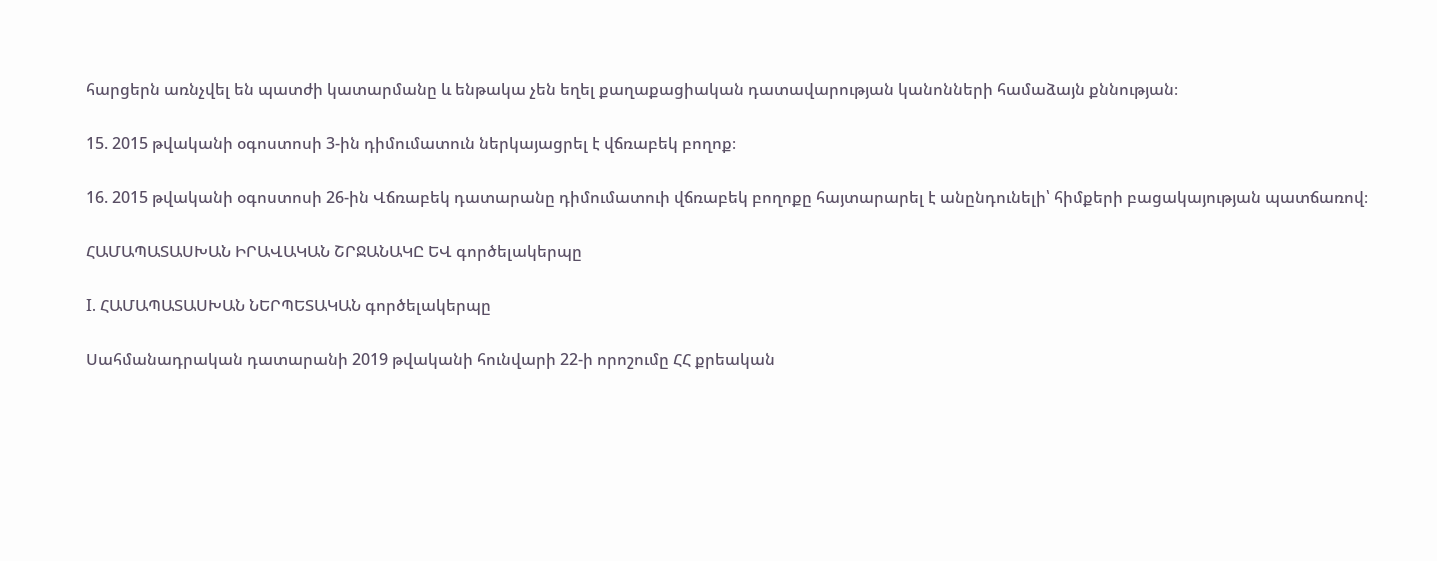հարցերն առնչվել են պատժի կատարմանը և ենթակա չեն եղել քաղաքացիական դատավարության կանոնների համաձայն քննության։

15. 2015 թվականի օգոստոսի 3-ին դիմումատուն ներկայացրել է վճռաբեկ բողոք։

16. 2015 թվականի օգոստոսի 26-ին Վճռաբեկ դատարանը դիմումատուի վճռաբեկ բողոքը հայտարարել է անընդունելի՝ հիմքերի բացակայության պատճառով։

ՀԱՄԱՊԱՏԱՍԽԱՆ ԻՐԱՎԱԿԱՆ ՇՐՋԱՆԱԿԸ ԵՎ գործելակերպը

I. ՀԱՄԱՊԱՏԱՍԽԱՆ ՆԵՐՊԵՏԱԿԱՆ գործելակերպը

Սահմանադրական դատարանի 2019 թվականի հունվարի 22-ի որոշումը ՀՀ քրեական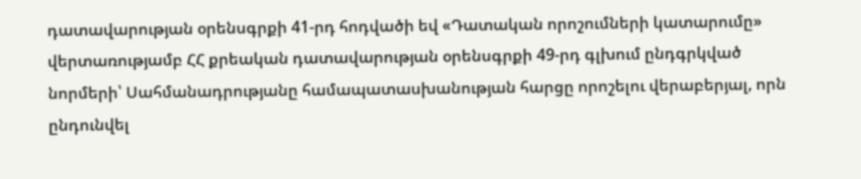դատավարության օրենսգրքի 41-րդ հոդվածի եվ «Դատական որոշումների կատարումը» վերտառությամբ ՀՀ քրեական դատավարության օրենսգրքի 49-րդ գլխում ընդգրկված նորմերի՝ Սահմանադրությանը համապատասխանության հարցը որոշելու վերաբերյալ, որն ընդունվել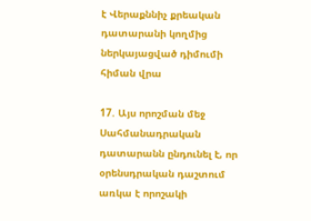է Վերաքննիչ քրեական դատարանի կողմից ներկայացված դիմումի հիման վրա

17. Այս որոշման մեջ Սահմանադրական դատարանն ընդունել է, որ օրենսդրական դաշտում առկա է որոշակի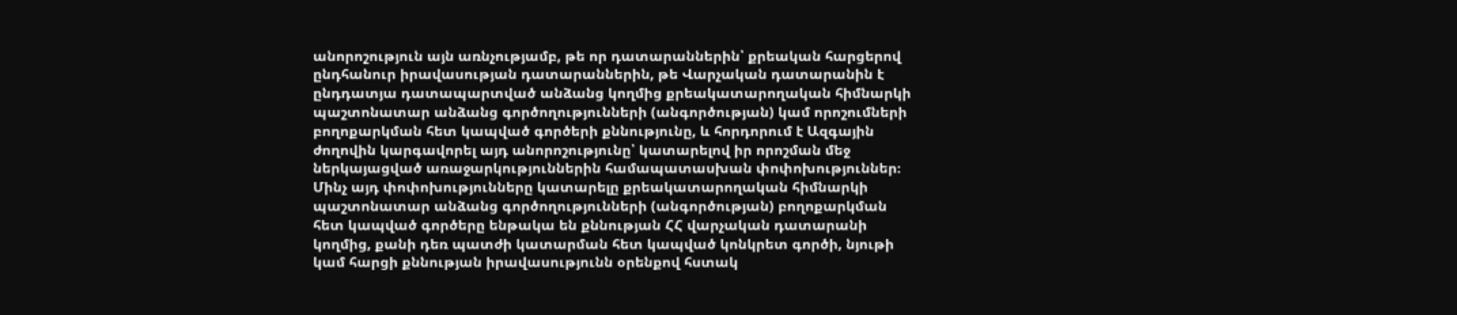անորոշություն այն առնչությամբ, թե որ դատարաններին՝ քրեական հարցերով ընդհանուր իրավասության դատարաններին, թե Վարչական դատարանին է ընդդատյա դատապարտված անձանց կողմից քրեակատարողական հիմնարկի պաշտոնատար անձանց գործողությունների (անգործության) կամ որոշումների բողոքարկման հետ կապված գործերի քննությունը, և հորդորում է Ազգային ժողովին կարգավորել այդ անորոշությունը՝ կատարելով իր որոշման մեջ ներկայացված առաջարկություններին համապատասխան փոփոխություններ։ Մինչ այդ փոփոխությունները կատարելը քրեակատարողական հիմնարկի պաշտոնատար անձանց գործողությունների (անգործության) բողոքարկման հետ կապված գործերը ենթակա են քննության ՀՀ վարչական դատարանի կողմից, քանի դեռ պատժի կատարման հետ կապված կոնկրետ գործի, նյութի կամ հարցի քննության իրավասությունն օրենքով հստակ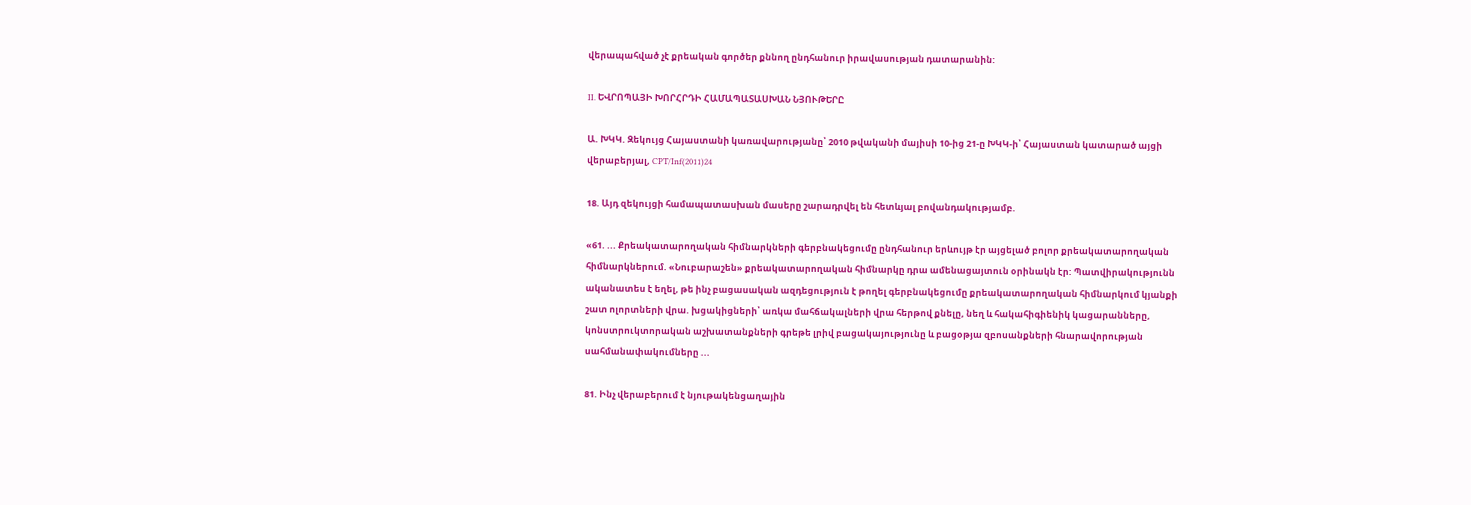վերապահված չէ քրեական գործեր քննող ընդհանուր իրավասության դատարանին:

II. ԵՎՐՈՊԱՅԻ ԽՈՐՀՐԴԻ ՀԱՄԱՊԱՏԱՍԽԱՆ ՆՅՈՒԹԵՐԸ

Ա. ԽԿԿ. Զեկույց Հայաստանի կառավարությանը՝ 2010 թվականի մայիսի 10-ից 21-ը ԽԿԿ-ի՝ Հայաստան կատարած այցի վերաբերյալ, CPT/Inf(2011)24

18. Այդ զեկույցի համապատասխան մասերը շարադրվել են հետևյալ բովանդակությամբ.

«61. ... Քրեակատարողական հիմնարկների գերբնակեցումը ընդհանուր երևույթ էր այցելած բոլոր քրեակատարողական հիմնարկներում. «Նուբարաշեն» քրեակատարողական հիմնարկը դրա ամենացայտուն օրինակն էր: Պատվիրակությունն ականատես է եղել, թե ինչ բացասական ազդեցություն է թողել գերբնակեցումը քրեակատարողական հիմնարկում կյանքի շատ ոլորտների վրա. խցակիցների՝ առկա մահճակալների վրա հերթով քնելը, նեղ և հակահիգիենիկ կացարանները, կոնստրուկտորական աշխատանքների գրեթե լրիվ բացակայությունը և բացօթյա զբոսանքների հնարավորության սահմանափակումները ...

81. Ինչ վերաբերում է նյութակենցաղային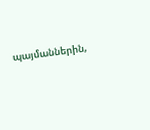պայմաններին,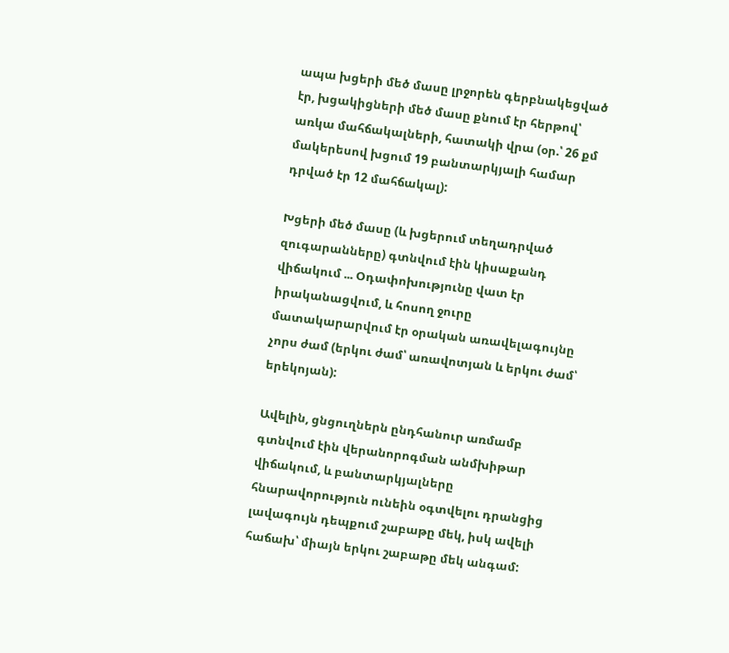ապա խցերի մեծ մասը լրջորեն գերբնակեցված էր, խցակիցների մեծ մասը քնում էր հերթով՝ առկա մահճակալների, հատակի վրա (օր.՝ 26 քմ մակերեսով խցում 19 բանտարկյալի համար դրված էր 12 մահճակալ):

Խցերի մեծ մասը (և խցերում տեղադրված զուգարանները) գտնվում էին կիսաքանդ վիճակում ... Օդափոխությունը վատ էր իրականացվում, և հոսող ջուրը մատակարարվում էր օրական առավելագույնը չորս ժամ (երկու ժամ՝ առավոտյան և երկու ժամ՝ երեկոյան):

Ավելին, ցնցուղներն ընդհանուր առմամբ գտնվում էին վերանորոգման անմխիթար վիճակում, և բանտարկյալները հնարավորություն ունեին օգտվելու դրանցից լավագույն դեպքում շաբաթը մեկ, իսկ ավելի հաճախ՝ միայն երկու շաբաթը մեկ անգամ: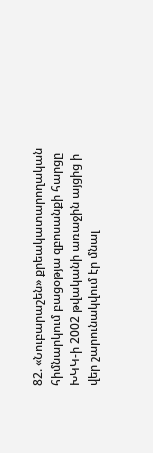82. «Նուբարաշեն» քրեակատարողական հիմնարկում բացօթյա զբոսանքի հարցը ԽԿԿ-ի 2002 թվականի առաջին այցից ի վեր շարունակվում էր մնալ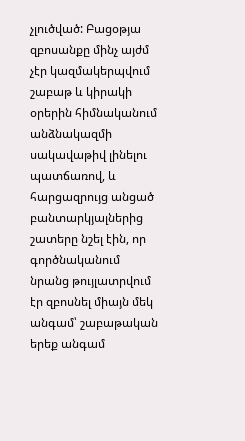չլուծված: Բացօթյա զբոսանքը մինչ այժմ չէր կազմակերպվում շաբաթ և կիրակի օրերին հիմնականում անձնակազմի սակավաթիվ լինելու պատճառով, և հարցազրույց անցած բանտարկյալներից շատերը նշել էին, որ գործնականում նրանց թույլատրվում էր զբոսնել միայն մեկ անգամ՝ շաբաթական երեք անգամ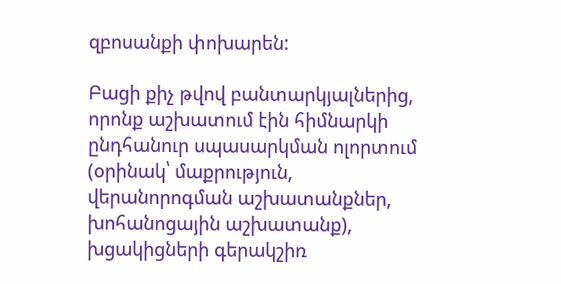զբոսանքի փոխարեն:

Բացի քիչ թվով բանտարկյալներից, որոնք աշխատում էին հիմնարկի ընդհանուր սպասարկման ոլորտում (օրինակ՝ մաքրություն, վերանորոգման աշխատանքներ, խոհանոցային աշխատանք), խցակիցների գերակշիռ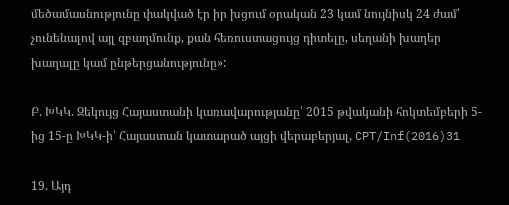մեծամասնությունը փակված էր իր խցում օրական 23 կամ նույնիսկ 24 ժամ՝ չունենալով այլ զբաղմունք, քան հեռուստացույց դիտելը, սեղանի խաղեր խաղալը կամ ընթերցանությունը»:

Բ. ԽԿԿ. Զեկույց Հայաստանի կառավարությանը՝ 2015 թվականի հոկտեմբերի 5-ից 15-ը ԽԿԿ-ի՝ Հայաստան կատարած այցի վերաբերյալ, CPT/Inf(2016)31

19. Այդ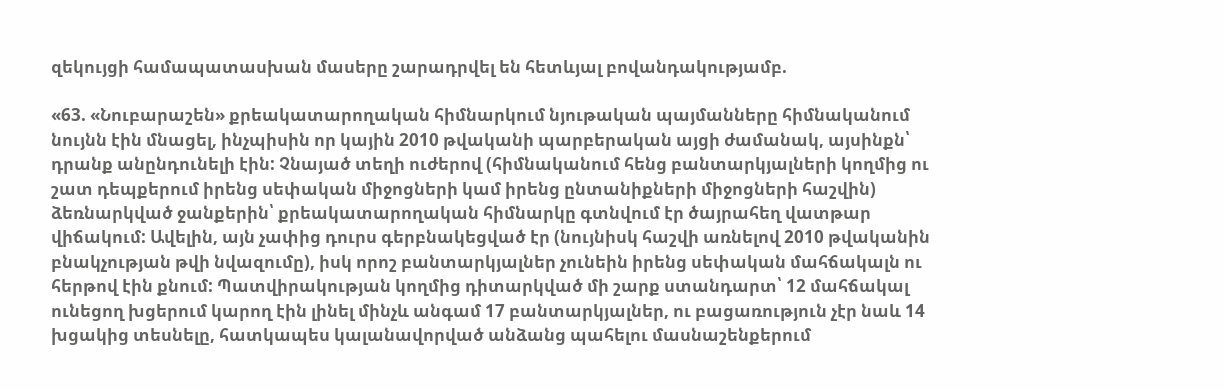զեկույցի համապատասխան մասերը շարադրվել են հետևյալ բովանդակությամբ.

«63. «Նուբարաշեն» քրեակատարողական հիմնարկում նյութական պայմանները հիմնականում նույնն էին մնացել, ինչպիսին որ կային 2010 թվականի պարբերական այցի ժամանակ, այսինքն՝ դրանք անընդունելի էին: Չնայած տեղի ուժերով (հիմնականում հենց բանտարկյալների կողմից ու շատ դեպքերում իրենց սեփական միջոցների կամ իրենց ընտանիքների միջոցների հաշվին) ձեռնարկված ջանքերին՝ քրեակատարողական հիմնարկը գտնվում էր ծայրահեղ վատթար վիճակում: Ավելին, այն չափից դուրս գերբնակեցված էր (նույնիսկ հաշվի առնելով 2010 թվականին բնակչության թվի նվազումը), իսկ որոշ բանտարկյալներ չունեին իրենց սեփական մահճակալն ու հերթով էին քնում: Պատվիրակության կողմից դիտարկված մի շարք ստանդարտ՝ 12 մահճակալ ունեցող խցերում կարող էին լինել մինչև անգամ 17 բանտարկյալներ, ու բացառություն չէր նաև 14 խցակից տեսնելը, հատկապես կալանավորված անձանց պահելու մասնաշենքերում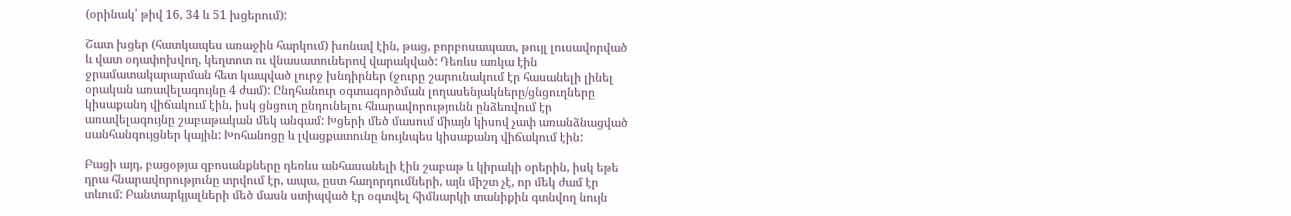(օրինակ՝ թիվ 16, 34 և 51 խցերում):

Շատ խցեր (հատկապես առաջին հարկում) խոնավ էին, թաց, բորբոսապատ, թույլ լուսավորված և վատ օդափոխվող, կեղտոտ ու վնասատուներով վարակված: Դեռևս առկա էին ջրամատակարարման հետ կապված լուրջ խնդիրներ (ջուրը շարունակում էր հասանելի լինել օրական առավելագույնը 4 ժամ): Ընդհանուր օգտագործման լողասենյակները/ցնցուղները կիսաքանդ վիճակում էին, իսկ ցնցուղ ընդունելու հնարավորությունն ընձեռվում էր առավելագույնը շաբաթական մեկ անգամ: Խցերի մեծ մասում միայն կիսով չափ առանձնացված սանհանգույցներ կային: Խոհանոցը և լվացքատունը նույնպես կիսաքանդ վիճակում էին:

Բացի այդ, բացօթյա զբոսանքները դեռևս անհասանելի էին շաբաթ և կիրակի օրերին, իսկ եթե դրա հնարավորությունը տրվում էր, ապա, ըստ հաղորդումների, այն միշտ չէ, որ մեկ ժամ էր տևում: Բանտարկյալների մեծ մասն ստիպված էր օգտվել հիմնարկի տանիքին գտնվող նույն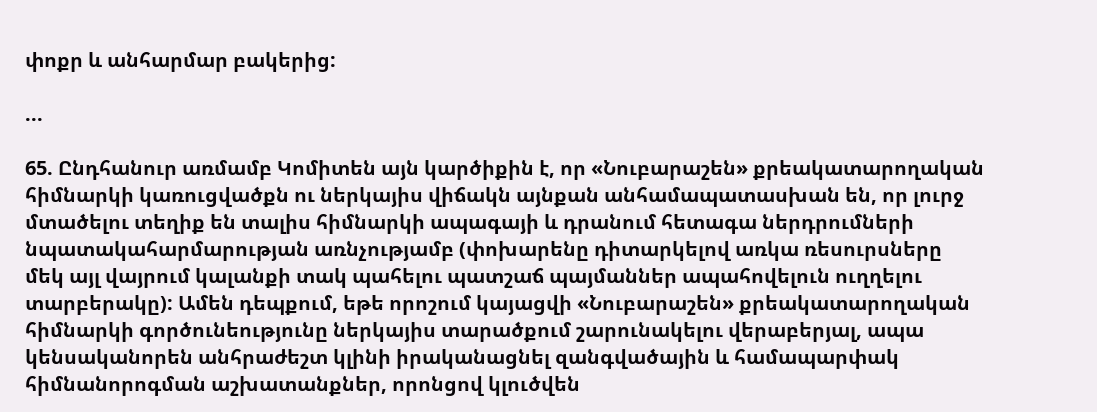փոքր և անհարմար բակերից:

...

65. Ընդհանուր առմամբ Կոմիտեն այն կարծիքին է, որ «Նուբարաշեն» քրեակատարողական հիմնարկի կառուցվածքն ու ներկայիս վիճակն այնքան անհամապատասխան են, որ լուրջ մտածելու տեղիք են տալիս հիմնարկի ապագայի և դրանում հետագա ներդրումների նպատակահարմարության առնչությամբ (փոխարենը դիտարկելով առկա ռեսուրսները մեկ այլ վայրում կալանքի տակ պահելու պատշաճ պայմաններ ապահովելուն ուղղելու տարբերակը): Ամեն դեպքում, եթե որոշում կայացվի «Նուբարաշեն» քրեակատարողական հիմնարկի գործունեությունը ներկայիս տարածքում շարունակելու վերաբերյալ, ապա կենսականորեն անհրաժեշտ կլինի իրականացնել զանգվածային և համապարփակ հիմնանորոգման աշխատանքներ, որոնցով կլուծվեն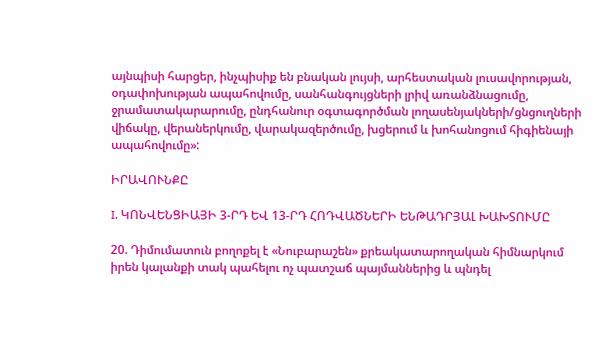այնպիսի հարցեր, ինչպիսիք են բնական լույսի, արհեստական լուսավորության, օդափոխության ապահովումը, սանհանգույցների լրիվ առանձնացումը, ջրամատակարարումը, ընդհանուր օգտագործման լողասենյակների/ցնցուղների վիճակը, վերաներկումը, վարակազերծումը, խցերում և խոհանոցում հիգիենայի ապահովումը»:

ԻՐԱՎՈՒՆՔԸ

I. ԿՈՆՎԵՆՑԻԱՅԻ 3-ՐԴ ԵՎ 13-ՐԴ ՀՈԴՎԱԾՆԵՐԻ ԵՆԹԱԴՐՅԱԼ ԽԱԽՏՈՒՄԸ

20. Դիմումատուն բողոքել է «Նուբարաշեն» քրեակատարողական հիմնարկում իրեն կալանքի տակ պահելու ոչ պատշաճ պայմաններից և պնդել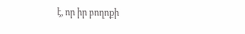է, որ իր բողոքի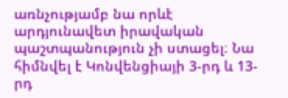առնչությամբ նա որևէ արդյունավետ իրավական պաշտպանություն չի ստացել։ Նա հիմնվել է Կոնվենցիայի 3-րդ և 13-րդ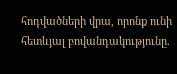հոդվածների վրա, որոնք ունի հետևյալ բովանդակությունը.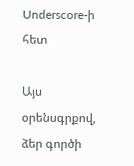Underscore-ի հետ

Այս օրենսգրքով, ձեր գործի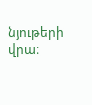նյութերի վրա։